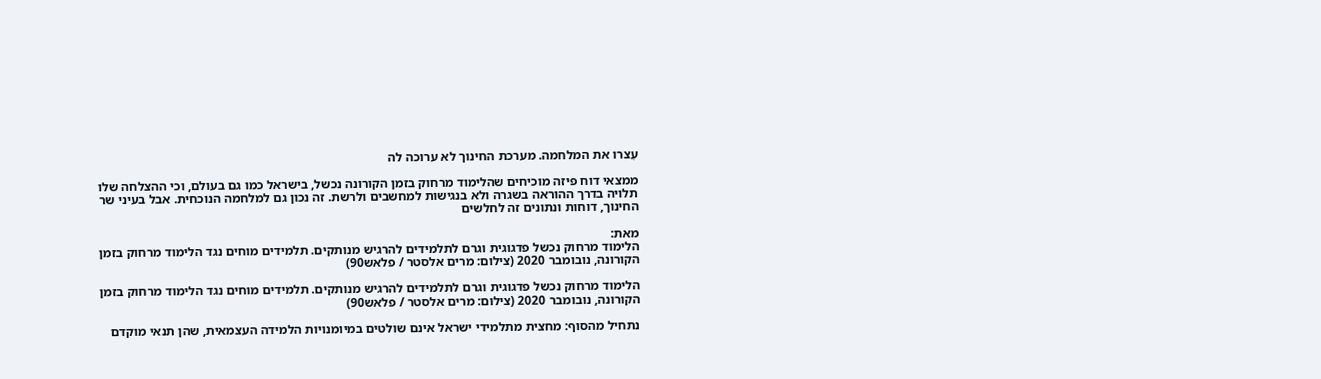עִצרו את המלחמה. מערכת החינוך לא ערוכה לה

ממצאי דוח פיזה מוכיחים שהלימוד מרחוק בזמן הקורונה נכשל, בישראל כמו גם בעולם, וכי ההצלחה שלו תלויה בדרך ההוראה בשגרה ולא בנגישות למחשבים ולרשת. זה נכון גם למלחמה הנוכחית. אבל בעיני שר החינוך, דוחות ונתונים זה לחלשים

מאת:
הלימוד מרחוק נכשל פדגוגית וגרם לתלמידים להרגיש מנותקים. תלמידים מוחים נגד הלימוד מרחוק בזמן הקורונה, נובומבר 2020 (צילום: מרים אלסטר / פלאש90)

הלימוד מרחוק נכשל פדגוגית וגרם לתלמידים להרגיש מנותקים. תלמידים מוחים נגד הלימוד מרחוק בזמן הקורונה, נובומבר 2020 (צילום: מרים אלסטר / פלאש90)

נתחיל מהסוף: מחצית מתלמידי ישראל אינם שולטים במיומנויות הלמידה העצמאית, שהן תנאי מוקדם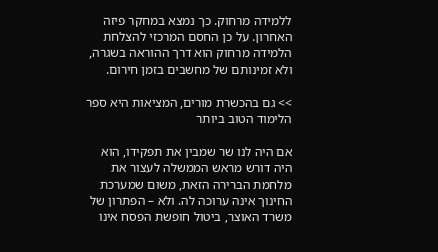ללמידה מרחוק. כך נמצא במחקר פיזה האחרון. על כן החסם המרכזי להצלחת הלמידה מרחוק הוא דרך ההוראה בשגרה, ולא זמינותם של מחשבים בזמן חירום.

>> גם בהכשרת מורים, המציאות היא ספר הלימוד הטוב ביותר

אם היה לנו שר שמבין את תפקידו, הוא היה דורש מראש הממשלה לעצור את מלחמת הברירה הזאת, משום שמערכת החינוך אינה ערוכה לה. ולא – הפתרון של משרד האוצר, ביטול חופשת הפסח אינו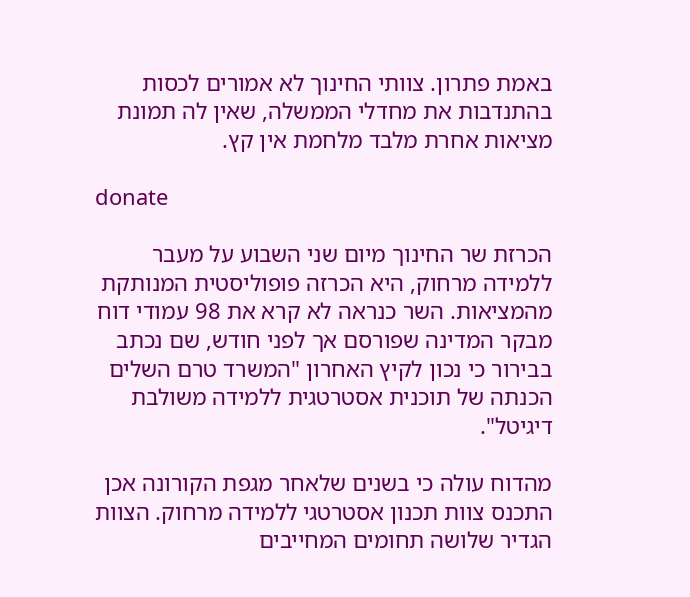באמת פתרון. צוותי החינוך לא אמורים לכסות בהתנדבות את מחדלי הממשלה, שאין לה תמונת מציאות אחרת מלבד מלחמת אין קץ.

donate

הכרזת שר החינוך מיום שני השבוע על מעבר ללמידה מרחוק, היא הכרזה פופוליסטית המנותקת מהמציאות. השר כנראה לא קרא את 98 עמודי דוח מבקר המדינה שפורסם אך לפני חודש, שם נכתב בבירור כי נכון לקיץ האחרון "המשרד טרם השלים הכנתה של תוכנית אסטרטגית ללמידה משולבת דיגיטל".

מהדוח עולה כי בשנים שלאחר מגפת הקורונה אכן התכנס צוות תכנון אסטרטגי ללמידה מרחוק. הצוות הגדיר שלושה תחומים המחייבים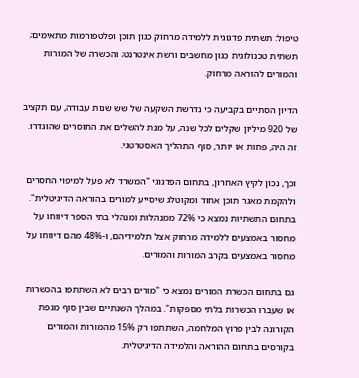טיפול: תשתית פדגוגית ללמידה מרחוק כגון תוכן ופלטפורמות מתאימים; תשתית טכנולוגית כגון מחשבים ורשת אינטרנט; והכשרה של המורות והמורים להוראה מרחוק.

הדיון הסתיים בקביעה כי נדרשת השקעה של שש שנות עבודה, עם תקציב של 920 מיליון שקלים לכל שנה, על מנת להשלים את החוסרים שהוגדרו. זה היה, פחות או יותר, סוף התהליך האסטרטגי.

וכך, נכון לקיץ האחרון, בתחום הפדגוגי "המשרד לא פעל למיפוי החסרים ולהקמת מאגר תוכן אחוד ומקוטלג שיסייע למורים בהוראה הדיגיטלית". בתחום התשתיות נמצא כי 72% ממנהלות ומנהלי בתי הספר דיווחו על מחסור באמצעים ללמידה מרחוק אצל תלמידיהם, ו-48% מהם דיווחו על מחסור באמצעים בקרב המורות והמורים.

גם בתחום הכשרת המורים נמצא כי "מורים רבים לא השתתפו בהכשרות או שעברו הכשרות בלתי מספקות". במהלך השנתיים שבין סוף מגפת הקורונה לבין פרוץ המלחמה, השתתפו רק 15% מהמורות והמורים בקורסים בתחום ההוראה והלמידה הדיגיטלית.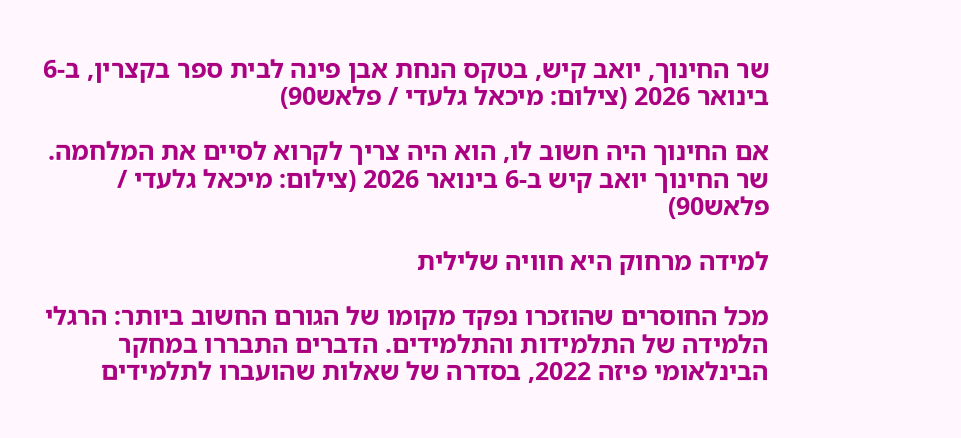שר החינוך, יואב קיש, בטקס הנחת אבן פינה לבית ספר בקצרין, ב-6 בינואר 2026 (צילום: מיכאל גלעדי / פלאש90)

אם החינוך היה חשוב לו, הוא היה צריך לקרוא לסיים את המלחמה. שר החינוך יואב קיש ב-6 בינואר 2026 (צילום: מיכאל גלעדי / פלאש90)

למידה מרחוק היא חוויה שלילית

מכל החוסרים שהוזכרו נפקד מקומו של הגורם החשוב ביותר: הרגלי הלמידה של התלמידות והתלמידים. הדברים התבררו במחקר הבינלאומי פיזה 2022, בסדרה של שאלות שהועברו לתלמידים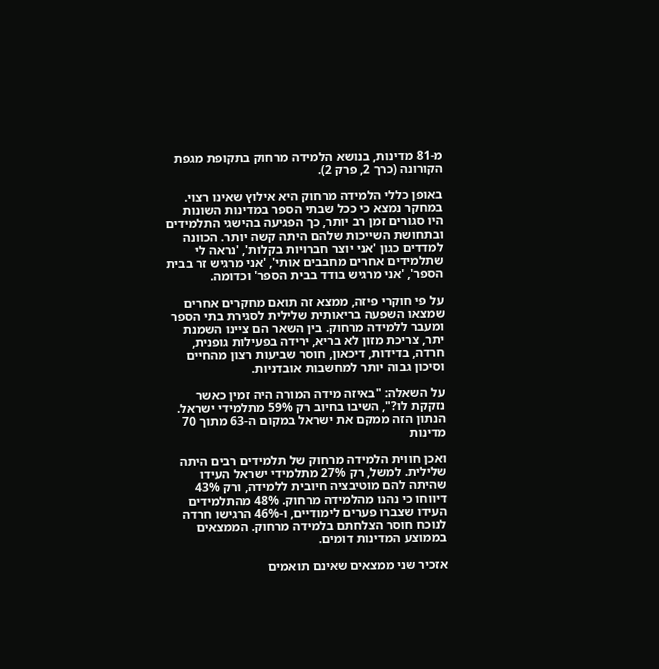מ-81 מדינות, בנושא הלמידה מרחוק בתקופת מגפת הקורונה (כרך 2, פרק 2).

באופן כללי הלמידה מרחוק היא אילוץ שאינו רצוי. במחקר נמצא כי ככל שבתי הספר במדינות השונות היו סגורים זמן רב יותר, כך הפגיעה בהישגי התלמידים ובתחושת השייכות שלהם היתה קשה יותר. הכוונה למדדים כגון 'אני יוצר חברויות בקלות', 'נראה לי שתלמידים אחרים מחבבים אותי', 'אני מרגיש זר בבית הספר', 'אני מרגיש בודד בבית הספר' וכדומה.

על פי חוקרי פיזה, ממצא זה תואם מחקרים אחרים שמצאו השפעה בריאותית שלילית לסגירת בתי הספר ומעבר ללמידה מרחוק. בין השאר הם ציינו השמנת יתר, צריכת מזון לא בריא, ירידה בפעילות גופנית, חרדה, בדידות, דיכאון, חוסר שביעות רצון מהחיים וסיכון גבוה יותר למחשבות אובדניות.

על השאלה: "באיזה מידה המורה היה זמין כאשר נזקקת לו?", השיבו בחיוב רק 59% מתלמידי ישראל. הנתון הזה ממקם את ישראל במקום ה-63 מתוך 70 מדינות

ואכן חווית הלמידה מרחוק של תלמידים רבים היתה שלילית. למשל, רק 27% מתלמידי ישראל העידו שהיתה להם מוטיבציה חיובית ללמידה, ורק 43% דיווחו כי נהנו מהלמידה מרחוק. 48% מהתלמידים העידו שצברו פערים לימודיים, ו-46% הרגישו חרדה לנוכח חוסר הצלחתם בלמידה מרחוק. הממצאים בממוצע המדינות דומים.

אזכיר שני ממצאים שאינם תואמים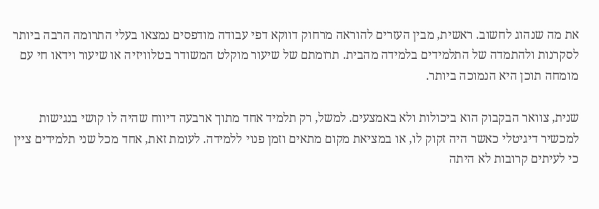את מה שנהוג לחשוב. ראשית, מבין העזרים להוראה מרחוק דווקא דפי עבודה מודפסים נמצאו בעלי התרומה הרבה ביותר לסקרנות ולהתמדה של התלמידים בלמידה מהבית. תרומתם של שיעור מוקלט המשודר בטלוויזיה או שיעור וידאו חי עם מומחה תוכן היא הנמוכה ביותר.

שנית, צוואר הבקבוק הוא ביכולות ולא באמצעים. למשל, רק תלמיד אחד מתוך ארבעה דיווח שהיה לו קושי בנגישות למכשיר דיגיטלי כאשר היה זקוק לו, או במציאת מקום מתאים וזמן פנוי ללמידה. לעומת זאת, אחד מכל שני תלמידים ציין כי לעיתים קרובות לא היתה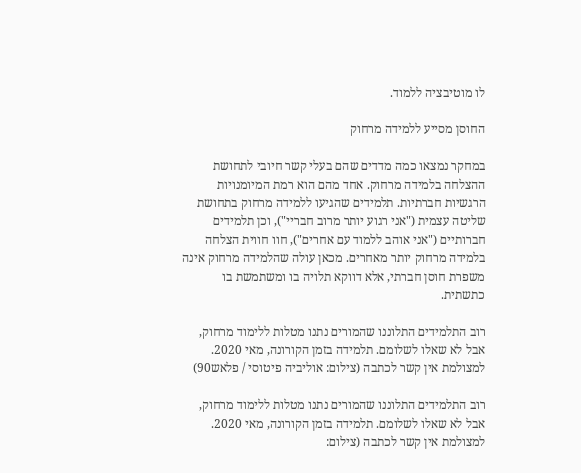לו מוטיבציה ללמוד.

החוסן מסייע ללמידה מרחוק

במחקר נמצאו כמה מדדים שהם בעלי קשר חיובי לתחושת ההצלחה בלמידה מרחוק. אחד מהם הוא רמת המיומנויות הרגשיות חברתיות. תלמידים שהגיעו ללמידה מרחוק בתחושת שליטה עצמית ("אני רגוע יותר מרוב חבריי"), וכן תלמידים חברותיים ("אני אוהב ללמוד עם אחרים"), חוו חווית הצלחה בלמידה מרחוק יותר מאחרים. מכאן עולה שהלמידה מרחוק אינה משפרת חוסן חברתי, אלא דווקא תלויה בו ומשתמשת בו כתשתית.

רוב התלמידים התלוננו שהמורים נתנו מטלות ללימוד מרחוק, אבל לא שאלו לשלומם. תלמידה בזמן הקורונה, מאי 2020. למצולמת אין קשר לכתבה (צילום: אוליביה פיטוסי / פלאש90)

רוב התלמידים התלוננו שהמורים נתנו מטלות ללימוד מרחוק, אבל לא שאלו לשלומם. תלמידה בזמן הקורונה, מאי 2020. למצולמת אין קשר לכתבה (צילום: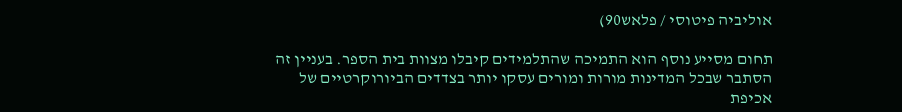אוליביה פיטוסי / פלאש90)

תחום מסייע נוסף הוא התמיכה שהתלמידים קיבלו מצוות בית הספר. בעניין זה הסתבר שבכל המדינות מורות ומורים עסקו יותר בצדדים הביורוקרטיים של אכיפת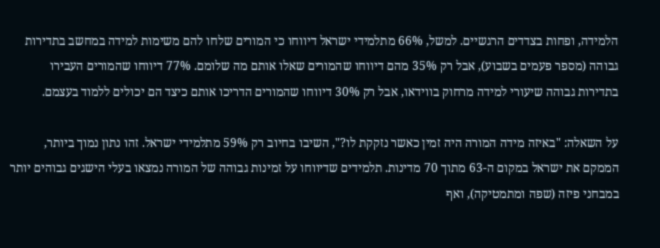הלמידה, ופחות בצדדים הרגשיים. למשל, 66% מתלמידי ישראל דיווחו כי המורים שלחו להם משימות למידה במחשב בתדירות גבוהה (מספר פעמים בשבוע), אבל רק 35% מהם דיווחו שהמורים שאלו אותם מה שלומם. 77% דיווחו שהמורים העבירו בתדירות גבוהה שיעורי למידה מרחוק בווידאו, אבל רק 30% דיווחו שהמורים הדריכו אותם כיצד הם יכולים ללמוד בעצמם.

על השאלה: "באיזה מידה המורה היה זמין כאשר נזקקת לו?", השיבו בחיוב רק 59% מתלמידי ישראל. זהו נתון נמוך ביותר, הממקם את ישראל במקום ה-63 מתוך 70 מדינות. תלמידים שדיווחו על זמינות גבוהה של המורה נמצאו בעלי הישגים גבוהים יותר במבחני פיזה (שפה ומתמטיקה), ואף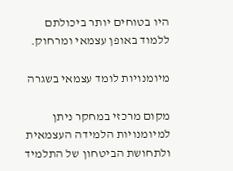היו בטוחים יותר ביכולתם ללמוד באופן עצמאי ומרחוק.

מיומנויות לומד עצמאי בשגרה

מקום מרכזי במחקר ניתן למיומנויות הלמידה העצמאית ולתחושת הביטחון של התלמיד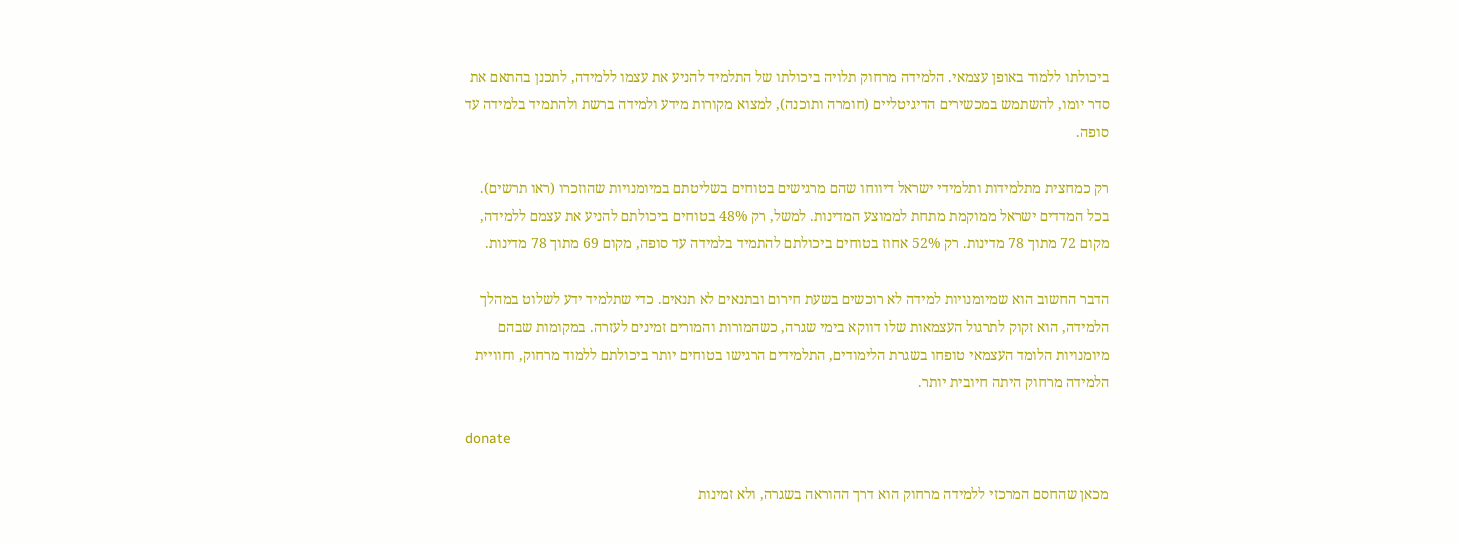ביכולתו ללמוד באופן עצמאי. הלמידה מרחוק תלויה ביכולתו של התלמיד להניע את עצמו ללמידה, לתכנן בהתאם את סדר יומו, להשתמש במכשירים הדיגיטליים (חומרה ותוכנה), למצוא מקורות מידע ולמידה ברשת ולהתמיד בלמידה עד סופה.

רק כמחצית מתלמידות ותלמידי ישראל דיווחו שהם מרגישים בטוחים בשליטתם במיומנויות שהוזכרו (ראו תרשים). בכל המדדים ישראל ממוקמת מתחת לממוצע המדינות. למשל, רק 48% בטוחים ביכולתם להניע את עצמם ללמידה, מקום 72 מתוך 78 מדינות. רק 52% אחוז בטוחים ביכולתם להתמיד בלמידה עד סופה, מקום 69 מתוך 78 מדינות.

הדבר החשוב הוא שמיומנויות למידה לא רוכשים בשעת חירום ובתנאים לא תנאים. כדי שתלמיד ידע לשלוט במהלך הלמידה, הוא זקוק לתרגול העצמאות שלו דווקא בימי שגרה, כשהמורות והמורים זמינים לעזרה. במקומות שבהם מיומנויות הלומד העצמאי טופחו בשגרת הלימודים, התלמידים הרגישו בטוחים יותר ביכולתם ללמוד מרחוק, וחוויית הלמידה מרחוק היתה חיובית יותר.

donate

מכאן שהחסם המרכזי ללמידה מרחוק הוא דרך ההוראה בשגרה, ולא זמינות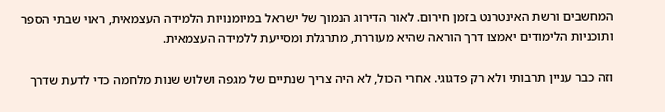המחשבים ורשת האינטרנט בזמן חירום. לאור הדירוג הנמוך של ישראל במיומנויות הלמידה העצמאית, ראוי שבתי הספר ותוכניות הלימודים יאמצו דרך הוראה שהיא מעוררת, מתרגלת ומסייעת ללמידה העצמאית.

וזה כבר עניין תרבותי ולא רק פדגוגי. אחרי הכול, לא היה צריך שנתיים של מגפה ושלוש שנות מלחמה כדי לדעת שדרך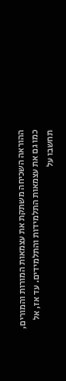ההוראה השכיחה משתקת את עצמאות המורות והמורים, כמו גם את עצמאות התלמידות והתלמידים. עד אז, אל תחשבו על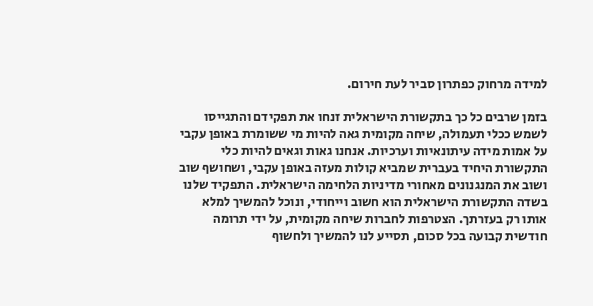למידה מרחוק כפתרון סביר לעת חירום.

בזמן שרבים כל כך בתקשורת הישראלית זנחו את תפקידם והתגייסו לשמש ככלי תעמולה, שיחה מקומית גאה להיות מי ששומרת באופן עקבי על אמות מידה עיתונאיות וערכיות. אנחנו גאות וגאים להיות כלי התקשורת היחיד בעברית שמביא קולות מעזה באופן עקבי, ושחושף שוב ושוב את המנגנונים מאחורי מדיניות הלחימה הישראלית. התפקיד שלנו בשדה התקשורת הישראלית הוא חשוב וייחודי, ונוכל להמשיך למלא אותו רק בעזרתך. הצטרפות לחברות שיחה מקומית, על ידי תרומה חודשית קבועה בכל סכום, תסייע לנו להמשיך ולחשוף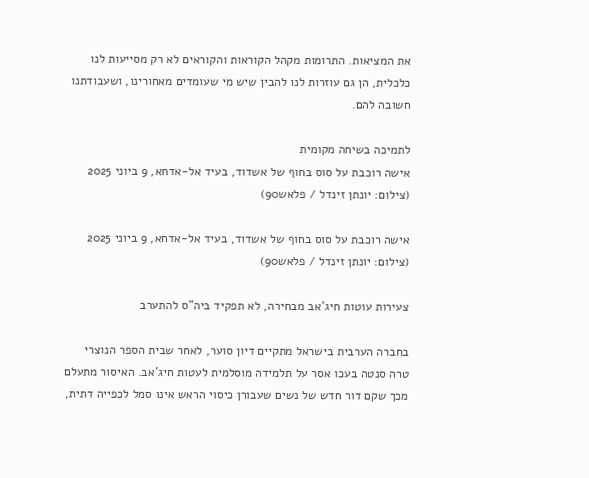את המציאות. התרומות מקהל הקוראות והקוראים לא רק מסייעות לנו כלכלית, הן גם עוזרות לנו להבין שיש מי שעומדים מאחורינו, ושעבודתנו חשובה להם.

לתמיכה בשיחה מקומית
אישה רוכבת על סוס בחוף של אשדוד, בעיד אל-אדחא, 9 ביוני 2025 (צילום: יונתן זינדל / פלאש90)

אישה רוכבת על סוס בחוף של אשדוד, בעיד אל-אדחא, 9 ביוני 2025 (צילום: יונתן זינדל / פלאש90)

צעירות עוטות חיג'אב מבחירה, לא תפקיד ביה"ס להתערב

בחברה הערבית בישראל מתקיים דיון סוער, לאחר שבית הספר הנוצרי טרה סנטה בעכו אסר על תלמידה מוסלמית לעטות חיג'אב. האיסור מתעלם מכך שקם דור חדש של נשים שעבורן כיסוי הראש אינו סמל לכפייה דתית,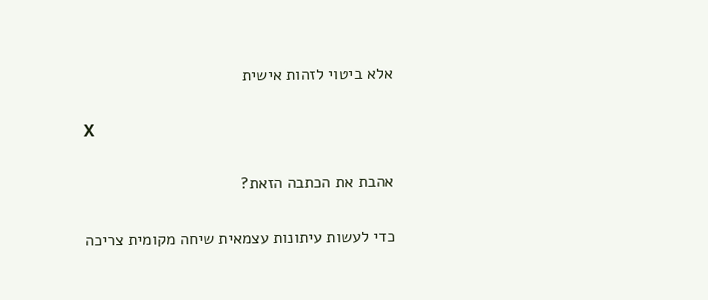אלא ביטוי לזהות אישית

X

אהבת את הכתבה הזאת?

כדי לעשות עיתונות עצמאית שיחה מקומית צריכה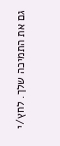גם את התמיכה שלך. לחץ/י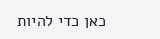כאן כדי להיות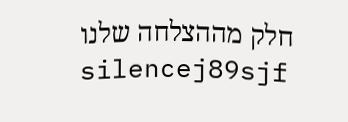חלק מההצלחה שלנו
silencej89sjf